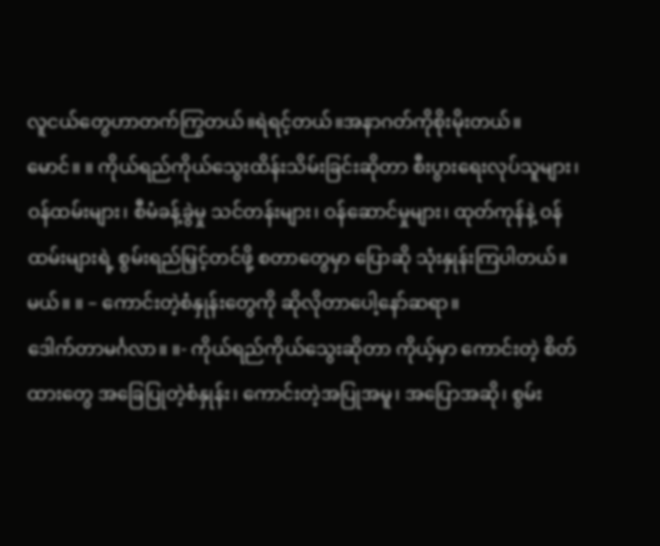လူငယ်တွေဟာတက်ကြွတယ်။ရဲရင့်တယ်။အနာဂတ်ကိုစိုးမိုးတယ်။
မောင်။ ။ ကိုယ်ရည်ကိုယ်သွေးထိန်းသိမ်းခြင်းဆိုတာ စီးပွားရေးလုပ်သူများ၊ ဝန်ထမ်းများ၊ စီမံခန့်ခွဲမှု သင်တန်းများ၊ ဝန်ဆောင်မှုများ၊ ထုတ်ကုန်နဲ့ ဝန်ထမ်းများရဲ့ စွမ်းရည်မြှင့်တင်ဖို့ စတာတွေမှာ ပြောဆို သုံးနှုန်းကြပါတယ်။
မယ်။ ။ – ကောင်းတဲ့စံနှုန်းတွေကို ဆိုလိုတာပေါ့နော်ဆရာ။
ဒေါက်တာမင်္ဂလာ။ ။- ကိုယ်ရည်ကိုယ်သွေးဆိုတာ ကိုယ့်မှာ ကောင်းတဲ့ စိတ်ထားတွေ အခြေပြုတဲ့စံနှုန်း၊ ကောင်းတဲ့အပြုအမူ၊ အပြောအဆို၊ စွမ်း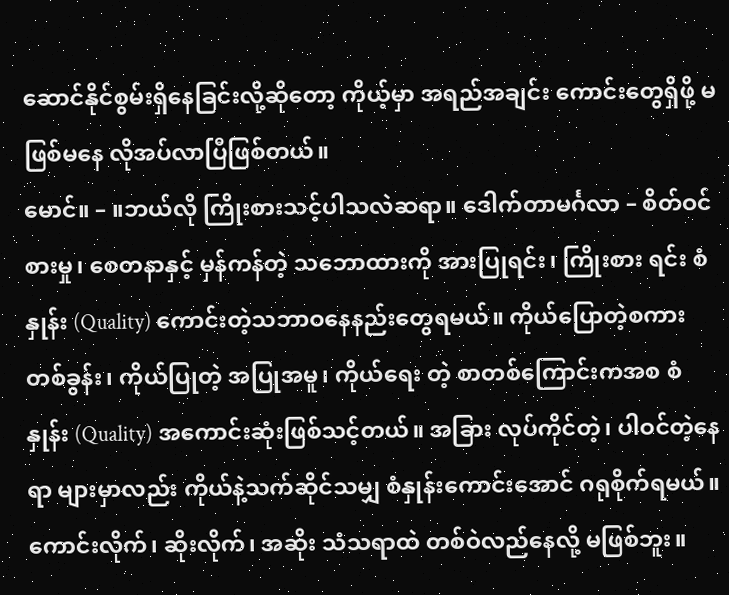ဆောင်နိုင်စွမ်းရှိနေခြင်းလို့ဆိုတော့ ကိုယ့်မှာ အရည်အချင်း ကောင်းတွေရှိဖို့ မဖြစ်မနေ လိုအပ်လာပြီဖြစ်တယ်။
မောင်။ – ။ဘယ်လို ကြိုးစားသင့်ပါသလဲဆရာ။ ဒေါက်တာမင်္ဂလာ – စိတ်ဝင်စားမှု၊ စေတနာနှင့် မှန်ကန်တဲ့ သဘောထားကို အားပြုရင်း၊ ကြိုးစား ရင်း စံနှုန်း (Quality) ကောင်းတဲ့သဘာဝနေနည်းတွေရမယ်။ ကိုယ်ပြောတဲ့စကားတစ်ခွန်း၊ ကိုယ်ပြုတဲ့ အပြုအမူ၊ ကိုယ်ရေး တဲ့ စာတစ်ကြောင်းကအစ စံနှုန်း (Quality) အကောင်းဆုံးဖြစ်သင့်တယ်။ အခြား လုပ်ကိုင်တဲ့၊ ပါဝင်တဲ့နေရာ များမှာလည်း ကိုယ်နဲ့သက်ဆိုင်သမျှ စံနှုန်းကောင်းအောင် ဂရုစိုက်ရမယ်။ ကောင်းလိုက်၊ ဆိုးလိုက်၊ အဆိုး သံသရာထဲ တစ်ဝဲလည်နေလို့ မဖြစ်ဘူး။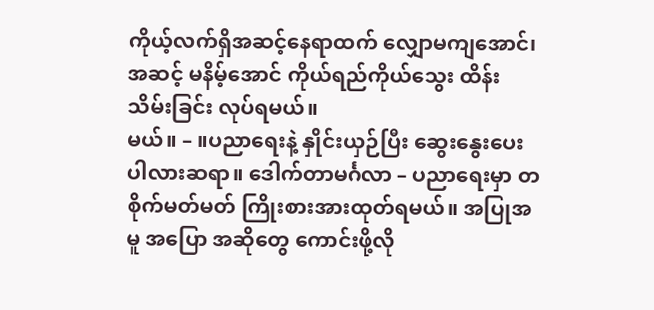ကိုယ့်လက်ရှိအဆင့်နေရာထက် လျှောမကျအောင်၊ အဆင့် မနိမ့်အောင် ကိုယ်ရည်ကိုယ်သွေး ထိန်းသိမ်းခြင်း လုပ်ရမယ်။
မယ်။ – ။ပညာရေးနဲ့ နှိုင်းယှဉ်ပြီး ဆွေးနွေးပေးပါလားဆရာ။ ဒေါက်တာမင်္ဂလာ – ပညာရေးမှာ တစိုက်မတ်မတ် ကြိုးစားအားထုတ်ရမယ်။ အပြုအမူ အပြော အဆိုတွေ ကောင်းဖို့လို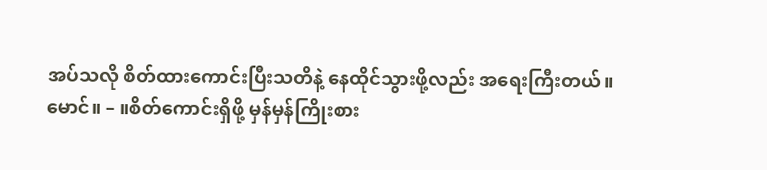အပ်သလို စိတ်ထားကောင်းပြီးသတိနဲ့ နေထိုင်သွားဖို့လည်း အရေးကြီးတယ်။
မောင်။ – ။စိတ်ကောင်းရှိဖို့ မှန်မှန်ကြိုးစား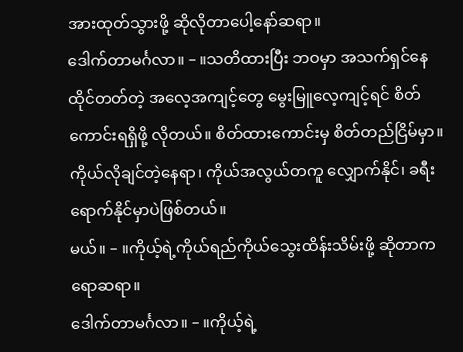အားထုတ်သွားဖို့ ဆိုလိုတာပေါ့နော်ဆရာ။
ဒေါက်တာမင်္ဂလာ။ – ။သတိထားပြီး ဘဝမှာ အသက်ရှင်နေထိုင်တတ်တဲ့ အလေ့အကျင့်တွေ မွေးမြူလေ့ကျင့်ရင် စိတ်ကောင်းရရှိဖို့ လိုတယ်။ စိတ်ထားကောင်းမှ စိတ်တည်ငြိမ်မှာ။ ကိုယ်လိုချင်တဲ့နေရာ၊ ကိုယ်အလွယ်တကူ လျှောက်နိုင်၊ ခရီးရောက်နိုင်မှာပဲဖြစ်တယ်။
မယ်။ – ။ကိုယ့်ရဲ့ကိုယ်ရည်ကိုယ်သွေးထိန်းသိမ်းဖို့ ဆိုတာကရောဆရာ။
ဒေါက်တာမင်္ဂလာ။ – ။ကိုယ့်ရဲ့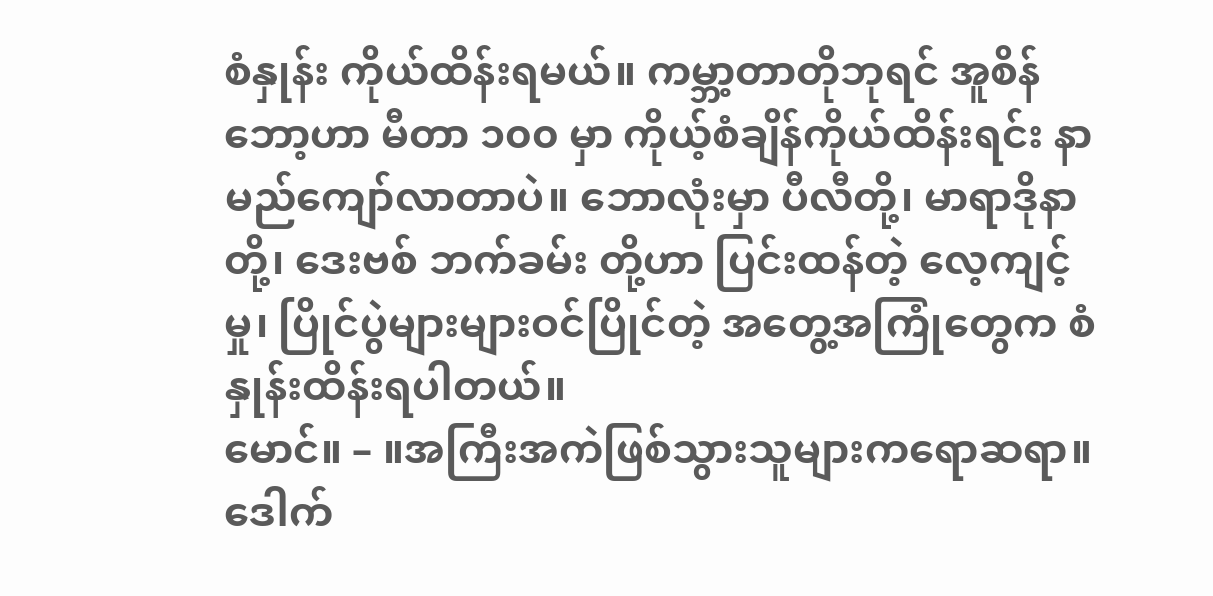စံနှုန်း ကိုယ်ထိန်းရမယ်။ ကမ္ဘာ့တာတိုဘုရင် အူစိန်ဘော့ဟာ မီတာ ၁၀၀ မှာ ကိုယ့်စံချိန်ကိုယ်ထိန်းရင်း နာမည်ကျော်လာတာပဲ။ ဘောလုံးမှာ ပီလီတို့၊ မာရာဒိုနာတို့၊ ဒေးဗစ် ဘက်ခမ်း တို့ဟာ ပြင်းထန်တဲ့ လေ့ကျင့်မှု၊ ပြိုင်ပွဲများများဝင်ပြိုင်တဲ့ အတွေ့အကြုံတွေက စံနှုန်းထိန်းရပါတယ်။
မောင်။ – ။အကြီးအကဲဖြစ်သွားသူများကရောဆရာ။
ဒေါက်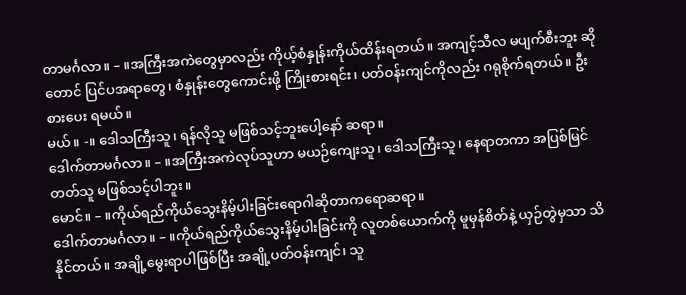တာမင်္ဂလာ။ – ။အကြီးအကဲတွေမှာလည်း ကိုယ့်စံနှုန်းကိုယ်ထိန်းရတယ်။ အကျင့်သီလ မပျက်စီးဘူး ဆိုတောင် ပြင်ပအရာတွေ၊ စံနှုန်းတွေကောင်းဖို့ ကြိုးစားရင်း၊ ပတ်ဝန်းကျင်ကိုလည်း ဂရုစိုက်ရတယ်။ ဦးစားပေး ရမယ်။
မယ်။ -။ ဒေါသကြီးသူ၊ ရန်လိုသူ မဖြစ်သင့်ဘူးပေါ့နော် ဆရာ။
ဒေါက်တာမင်္ဂလာ။ – ။အကြီးအကဲလုပ်သူဟာ မယဉ်ကျေးသူ၊ ဒေါသကြီးသူ၊ နေရာတကာ အပြစ်မြင်တတ်သူ မဖြစ်သင့်ပါဘူး။
မောင်။ – ။ကိုယ်ရည်ကိုယ်သွေးနိမ့်ပါးခြင်းရောဂါဆိုတာကရောဆရာ။
ဒေါက်တာမင်္ဂလာ။ – ။ကိုယ်ရည်ကိုယ်သွေးနိမ့်ပါးခြင်းကို လူတစ်ယောက်ကို မူမှန်စိတ်နဲ့ ယှဉ်တွဲမှသာ သိနိုင်တယ်။ အချို့မွေးရာပါဖြစ်ပြီး အချို့ပတ်ဝန်းကျင်၊ သူ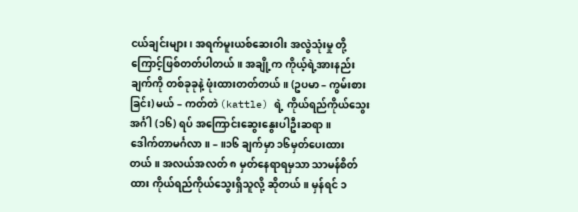ငယ်ချင်းများ၊ အရက်မူးယစ်ဆေးဝါး အလွဲသုံးမှု တို့ကြောင့်ဖြစ်တတ်ပါတယ်။ အချို့က ကိုယ့်ရဲ့အားနည်းချက်ကို တစ်ခုခုနဲ့ ဖုံးထားတတ်တယ်။ (ဥပမာ – ကွမ်းစားခြင်း) မယ် – ကတ်တဲ (kattle) ရဲ့ ကိုယ်ရည်ကိုယ်သွေး အင်္ဂါ (၁၆) ရပ် အကြောင်းဆွေးနွေးပါဦးဆရာ။
ဒေါက်တာမင်္ဂလာ။ – ။၁၆ ချက်မှာ ၁၆မှတ်ပေးထားတယ်။ အလယ်အလတ် ၈ မှတ်နေရာရမှသာ သာမန်စိတ်ထား ကိုယ်ရည်ကိုယ်သွေးရှိသူလို့ ဆိုတယ်။ မှန်ရင် ၁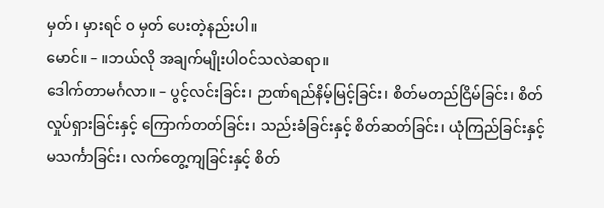မှတ်၊ မှားရင် ၀ မှတ် ပေးတဲ့နည်းပါ။
မောင်။ – ။ဘယ်လို အချက်မျိုးပါဝင်သလဲဆရာ။
ဒေါက်တာမင်္ဂလာ။ – ပွင့်လင်းခြင်း၊ ဉာဏ်ရည်နိမ့်မြင့်ခြင်း၊ စိတ်မတည်ငြိမ်ခြင်း၊ စိတ်လှုပ်ရှားခြင်းနှင့် ကြောက်တတ်ခြင်း၊ သည်းခံခြင်းနှင့် စိတ်ဆတ်ခြင်း၊ ယုံကြည်ခြင်းနှင့် မသင်္ကာခြင်း၊ လက်တွေ့ကျခြင်းနှင့် စိတ်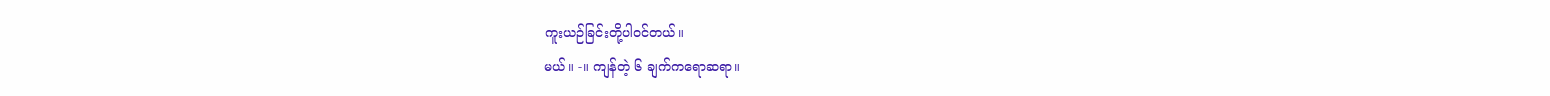ကူးယဉ်ခြင်းတို့ပါဝင်တယ်။
မယ်။ -။ ကျန်တဲ့ ၆ ချက်ကရောဆရာ။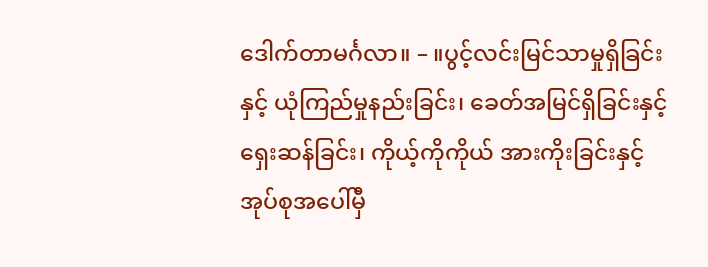ဒေါက်တာမင်္ဂလာ။ – ။ပွင့်လင်းမြင်သာမှုရှိခြင်းနှင့် ယုံကြည်မှုနည်းခြင်း၊ ခေတ်အမြင်ရှိခြင်းနှင့် ရှေးဆန်ခြင်း၊ ကိုယ့်ကိုကိုယ် အားကိုးခြင်းနှင့် အုပ်စုအပေါ်မှီ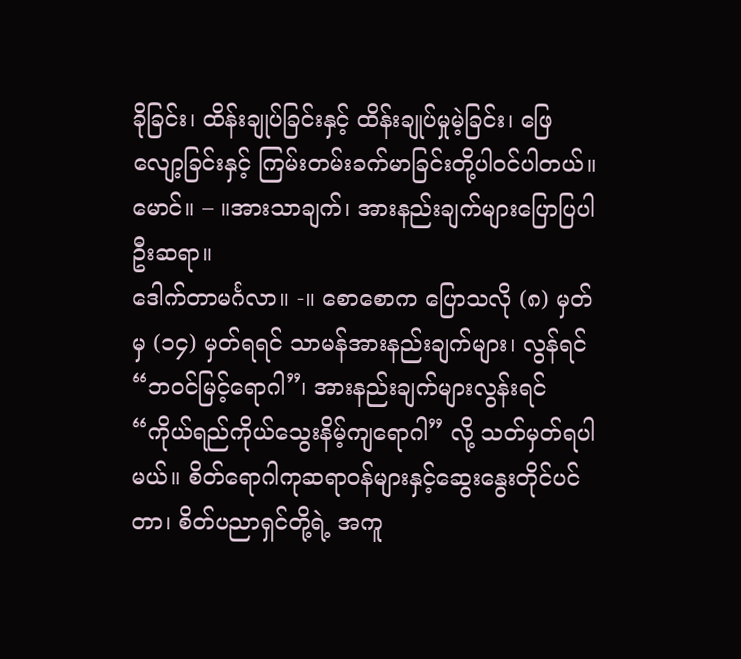ခိုခြင်း၊ ထိန်းချုပ်ခြင်းနှင့် ထိန်းချုပ်မှုမဲ့ခြင်း၊ ဖြေလျော့ခြင်းနှင့် ကြမ်းတမ်းခက်မာခြင်းတို့ပါဝင်ပါတယ်။
မောင်။ – ။အားသာချက်၊ အားနည်းချက်များပြောပြပါဦးဆရာ။
ဒေါက်တာမင်္ဂလာ။ -။ စောစောက ပြောသလို (၈) မှတ်မှ (၁၄) မှတ်ရရင် သာမန်အားနည်းချက်များ၊ လွန်ရင် “ဘဝင်မြင့်ရောဂါ”၊ အားနည်းချက်များလွန်းရင် “ကိုယ်ရည်ကိုယ်သွေးနိမ့်ကျရောဂါ” လို့ သတ်မှတ်ရပါမယ်။ စိတ်ရောဂါကုဆရာဝန်များနှင့်ဆွေးနွေးတိုင်ပင်တာ၊ စိတ်ပညာရှင်တို့ရဲ့ အကူ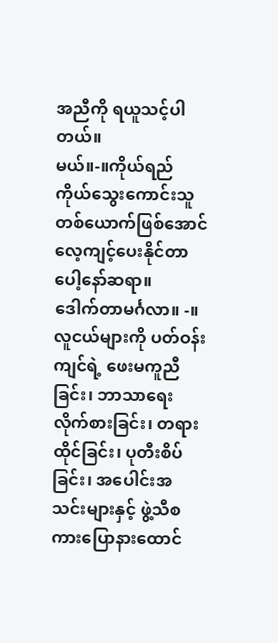အညီကို ရယူသင့်ပါတယ်။
မယ်။-။ကိုယ်ရည်ကိုယ်သွေးကောင်းသူတစ်ယောက်ဖြစ်အောင် လေ့ကျင့်ပေးနိုင်တာပေါ့နော်ဆရာ။
ဒေါက်တာမင်္ဂလာ။ -။ လူငယ်များကို ပတ်ဝန်းကျင်ရဲ့ ဖေးမကူညီခြင်း၊ ဘာသာရေးလိုက်စားခြင်း၊ တရားထိုင်ခြင်း၊ ပုတီးစိပ်ခြင်း၊ အပေါင်းအသင်းများနှင့် ဖွဲ့သီစကားပြောနားထောင်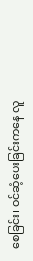စေခြင်း၊ ဝင်ဆံ့ပေးခြင်းကနေ လူ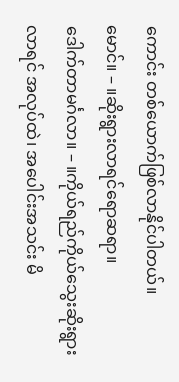ကောင်း တစ်ယောက်ဖြစ်လာနိုင်ပါတယ်။
မောင်။ – ။ဆိုးရွားလာရင်ရောဆရာ။
ဒေါက်တာမင်္ဂလာ။ – ။ကိုယ်ရည်ကိုယ်သွေးဆိုးရွားလာရင် အလုပ်ထဲ၊ အပေါင်းအသင်း မိ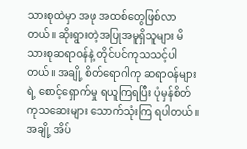သားစုထဲမှာ အဖု အထစ်တွေဖြစ်လာတယ်။ ဆိုးရွားတဲ့အပြုအမူရှိသူများ မိသားစုဆရာဝန်နဲ့ တိုင်ပင်ကုသသင့်ပါတယ်။ အချို့ စိတ်ရောဂါကု ဆရာဝန်များရဲ့ စောင့်ရှောက်မှု ရယူကြရပြီး ပုံမှန်စိတ်ကုသဆေးများ သောက်သုံးကြ ရပါတယ်။ အချို့ အိပ်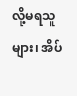လို့မရသူများ၊ အိပ်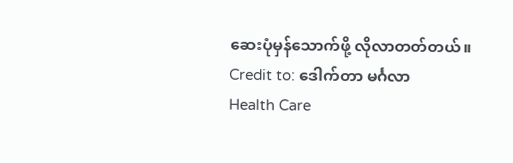ဆေးပုံမှန်သောက်ဖို့ လိုလာတတ်တယ်။
Credit to: ဒေါက်တာ မင်္ဂလာ
Health Care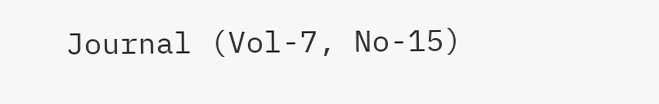Journal (Vol-7, No-15)